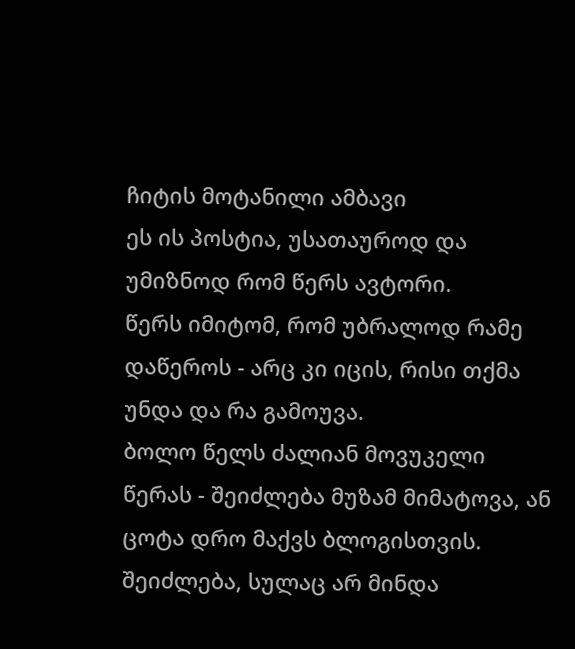ჩიტის მოტანილი ამბავი
ეს ის პოსტია, უსათაუროდ და უმიზნოდ რომ წერს ავტორი.
წერს იმიტომ, რომ უბრალოდ რამე დაწეროს - არც კი იცის, რისი თქმა უნდა და რა გამოუვა.
ბოლო წელს ძალიან მოვუკელი წერას - შეიძლება მუზამ მიმატოვა, ან ცოტა დრო მაქვს ბლოგისთვის.
შეიძლება, სულაც არ მინდა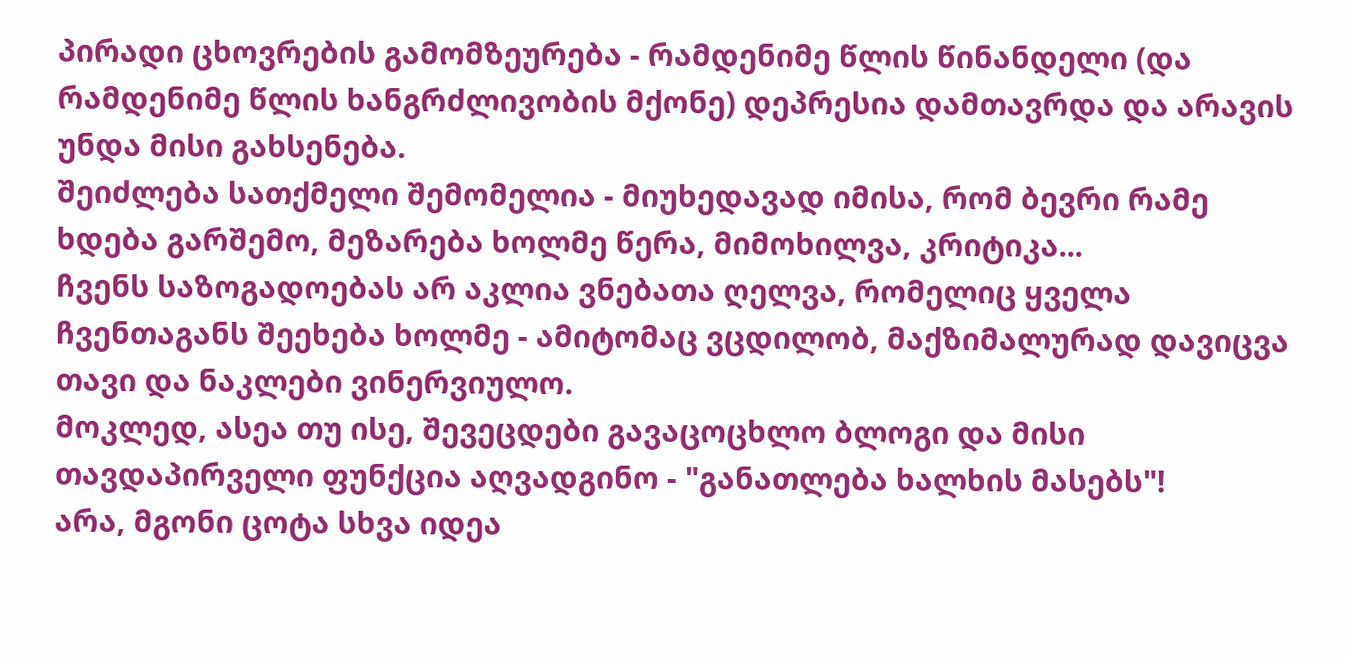პირადი ცხოვრების გამომზეურება - რამდენიმე წლის წინანდელი (და რამდენიმე წლის ხანგრძლივობის მქონე) დეპრესია დამთავრდა და არავის უნდა მისი გახსენება.
შეიძლება სათქმელი შემომელია - მიუხედავად იმისა, რომ ბევრი რამე ხდება გარშემო, მეზარება ხოლმე წერა, მიმოხილვა, კრიტიკა...
ჩვენს საზოგადოებას არ აკლია ვნებათა ღელვა, რომელიც ყველა ჩვენთაგანს შეეხება ხოლმე - ამიტომაც ვცდილობ, მაქზიმალურად დავიცვა თავი და ნაკლები ვინერვიულო.
მოკლედ, ასეა თუ ისე, შევეცდები გავაცოცხლო ბლოგი და მისი თავდაპირველი ფუნქცია აღვადგინო - "განათლება ხალხის მასებს"!
არა, მგონი ცოტა სხვა იდეა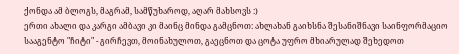ქონდა ამ ბლოგს, მაგრამ, სამწუხაროდ, აღარ მახსოვს :)
ერთი ახალი და კარგი ამბავი კი მაინც მინდა გამცნოთ: ახლახან გაიხსნა შესანიშნავი საინფორმაციო სააგენტო "ჩიტი" - გირჩევთ, მოინახულოთ, გაეცნოთ და ცოტა უფრო მხიარულად შეხედოთ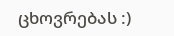ცხოვრებას :)